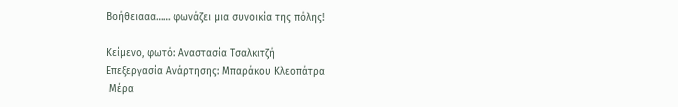Βοήθειααα…… φωνάζει μια συνοικία της πόλης!

Κείμενο, φωτό: Αναστασία Τσαλκιτζή
Επεξεργασία Ανάρτησης: Μπαράκου Κλεοπάτρα
 Μέρα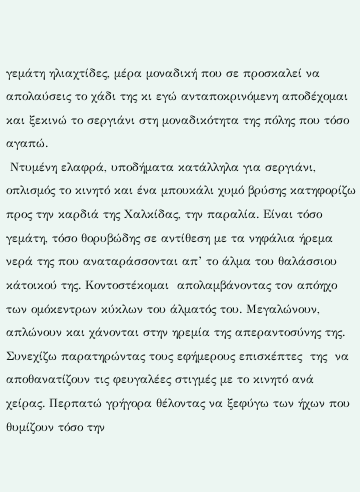γεμάτη ηλιαχτίδες, μέρα μοναδική που σε προσκαλεί να απολαύσεις το χάδι της κι εγώ ανταποκρινόμενη αποδέχομαι και ξεκινώ το σεργιάνι στη μοναδικότητα της πόλης που τόσο αγαπώ.
 Ντυμένη ελαφρά, υποδήματα κατάλληλα για σεργιάνι, οπλισμός το κινητό και ένα μπουκάλι χυμό βρύσης κατηφορίζω προς την καρδιά της Χαλκίδας, την παραλία. Είναι τόσο γεμάτη, τόσο θορυβώδης σε αντίθεση με τα νηφάλια ήρεμα νερά της που αναταράσσονται απ’ το άλμα του θαλάσσιου κάτοικού της. Κοντοστέκομαι  απολαμβάνοντας τον απόηχο των ομόκεντρων κύκλων του άλματός του. Μεγαλώνουν, απλώνουν και χάνονται στην ηρεμία της απεραντοσύνης της.
Συνεχίζω παρατηρώντας τους εφήμερους επισκέπτες  της  να αποθανατίζουν τις φευγαλέες στιγμές με το κινητό ανά χείρας. Περπατώ γρήγορα θέλοντας να ξεφύγω των ήχων που θυμίζουν τόσο την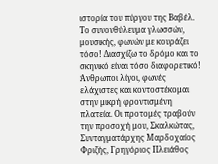ιστορία του πύργου της Βαβέλ. Το συνονθύλευμα γλωσσών, μουσικής, φωνών με κουράζει τόσο! Διασχίζω το δρόμο και το σκηνικό είναι τόσο διαφορετικό! Άνθρωποι λίγοι, φωνές ελάχιστες και κοντοστέκομαι στην μικρή φροντισμένη  πλατεία. Οι προτομές τραβούν την προσοχή μου, Σκαλκώτας, Συνταγματάρχης Μαρδοχαίος Φριζής, Γρηγόριος Πλειάθος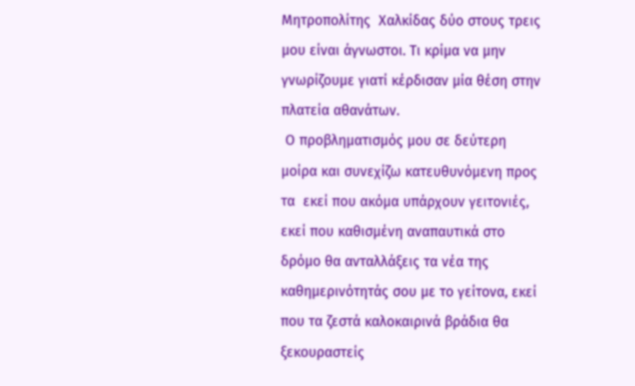Μητροπολίτης  Χαλκίδας δύο στους τρεις μου είναι άγνωστοι. Τι κρίμα να μην γνωρίζουμε γιατί κέρδισαν μία θέση στην πλατεία αθανάτων.
 Ο προβληματισμός μου σε δεύτερη μοίρα και συνεχίζω κατευθυνόμενη προς τα  εκεί που ακόμα υπάρχουν γειτονιές, εκεί που καθισμένη αναπαυτικά στο δρόμο θα ανταλλάξεις τα νέα της καθημερινότητάς σου με το γείτονα, εκεί που τα ζεστά καλοκαιρινά βράδια θα ξεκουραστείς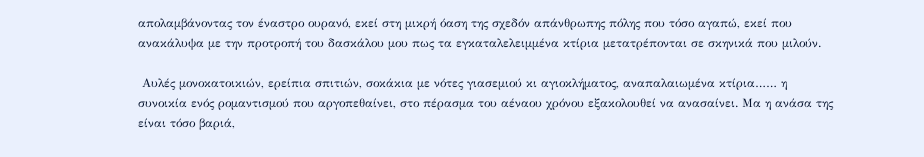απολαμβάνοντας τον έναστρο ουρανό, εκεί στη μικρή όαση της σχεδόν απάνθρωπης πόλης που τόσο αγαπώ, εκεί που ανακάλυψα με την προτροπή του δασκάλου μου πως τα εγκαταλελειμμένα κτίρια μετατρέπονται σε σκηνικά που μιλούν.

 Αυλές μονοκατοικιών, ερείπια σπιτιών, σοκάκια με νότες γιασεμιού κι αγιοκλήματος, αναπαλαιωμένα κτίρια…… η  συνοικία ενός ρομαντισμού που αργοπεθαίνει, στο πέρασμα του αέναου χρόνου εξακολουθεί να ανασαίνει. Μα η ανάσα της είναι τόσο βαριά,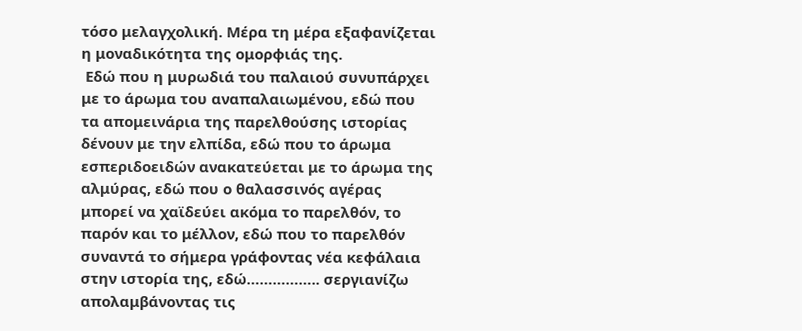τόσο μελαγχολική. Μέρα τη μέρα εξαφανίζεται η μοναδικότητα της ομορφιάς της.
 Εδώ που η μυρωδιά του παλαιού συνυπάρχει με το άρωμα του αναπαλαιωμένου, εδώ που τα απομεινάρια της παρελθούσης ιστορίας δένουν με την ελπίδα, εδώ που το άρωμα εσπεριδοειδών ανακατεύεται με το άρωμα της αλμύρας, εδώ που ο θαλασσινός αγέρας μπορεί να χαϊδεύει ακόμα το παρελθόν, το παρόν και το μέλλον, εδώ που το παρελθόν συναντά το σήμερα γράφοντας νέα κεφάλαια στην ιστορία της, εδώ…………….. σεργιανίζω απολαμβάνοντας τις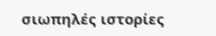σιωπηλές ιστορίες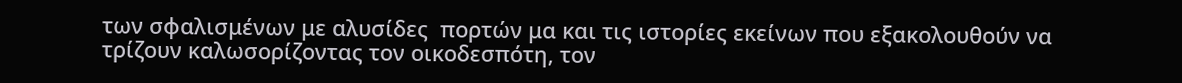των σφαλισμένων με αλυσίδες  πορτών μα και τις ιστορίες εκείνων που εξακολουθούν να τρίζουν καλωσορίζοντας τον οικοδεσπότη, τον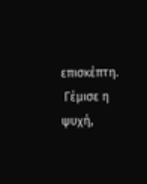επισκέπτη.
 Γέμισε η ψυχή,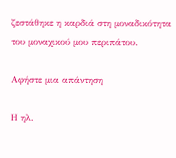ζεστάθηκε η καρδιά στη μοναδικότητα του μοναχικού μου περιπάτου.

Αφήστε μια απάντηση

Η ηλ.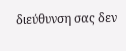διεύθυνση σας δεν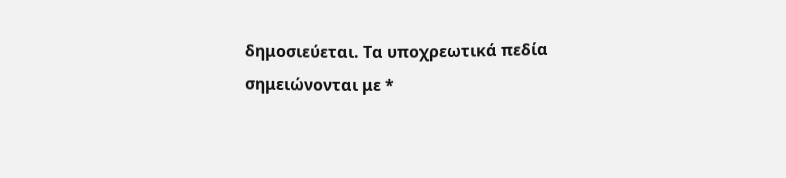δημοσιεύεται. Τα υποχρεωτικά πεδία σημειώνονται με *